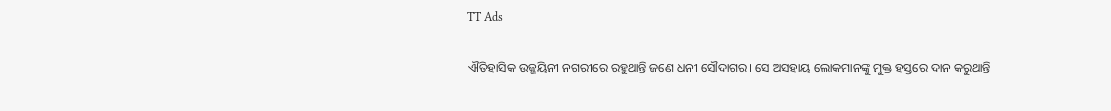TT Ads

ଐତିହାସିକ ଉଜ୍ଜୟିନୀ ନଗରୀରେ ରହୁଥାନ୍ତି ଜଣେ ଧନୀ ସୌଦାଗର। ସେ ଅସହାୟ ଲୋକମାନଙ୍କୁ ମୁକ୍ତ ହସ୍ତରେ ଦାନ କରୁଥାନ୍ତି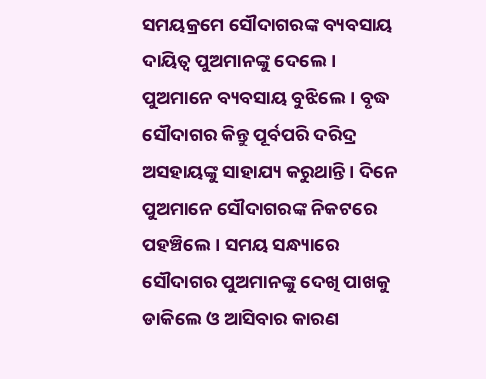ସମୟକ୍ରମେ ସୌଦାଗରଙ୍କ ବ୍ୟବସାୟ ଦାୟିତ୍ୱ ପୁଅମାନଙ୍କୁ ଦେଲେ। ପୁଅମାନେ ବ୍ୟବସାୟ ବୁଝିଲେ। ବୃଦ୍ଧ ସୌଦାଗର କିନ୍ତୁ ପୂର୍ବପରି ଦରିଦ୍ର ଅସହାୟଙ୍କୁ ସାହାଯ୍ୟ କରୁଥାନ୍ତି। ଦିନେ ପୁଅମାନେ ସୌଦାଗରଙ୍କ ନିକଟରେ ପହଞ୍ଚିଲେ। ସମୟ ସନ୍ଧ୍ୟାରେ ସୌଦାଗର ପୁଅମାନଙ୍କୁ ଦେଖି ପାଖକୁ ଡାକିଲେ ଓ ଆସିବାର କାରଣ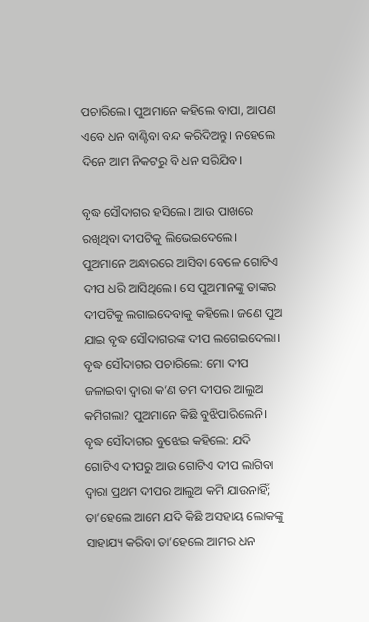ପଚାରିଲେ। ପୁଅମାନେ କହିଲେ ବାପା, ଆପଣ ଏବେ ଧନ ବାଣ୍ଟିବା ବନ୍ଦ କରିଦିଅନ୍ତୁ। ନହେଲେ ଦିନେ ଆମ ନିକଟରୁ ବି ଧନ ସରିଯିବ।

ବୃଦ୍ଧ ସୌଦାଗର ହସିଲେ। ଆଉ ପାଖରେ ରଖିଥିବା ଦୀପଟିକୁ ଲିଭେଇଦେଲେ। ପୁଅମାନେ ଅନ୍ଧାରରେ ଆସିବା ବେଳେ ଗୋଟିଏ ଦୀପ ଧରି ଆସିଥିଲେ। ସେ ପୁଅମାନଙ୍କୁ ତାଙ୍କର ଦୀପଟିକୁ ଲଗାଇଦେବାକୁ କହିଲେ। ଜଣେ ପୁଅ ଯାଇ ବୃଦ୍ଧ ସୌଦାଗରଙ୍କ ଦୀପ ଲଗେଇଦେଲା। ବୃଦ୍ଧ ସୌଦାଗର ପଚାରିଲେ: ମୋ ଦୀପ ଜଳାଇବା ଦ୍ୱାରା କ’ଣ ତମ ଦୀପର ଆଲୁଅ କମିଗଲା? ପୁଅମାନେ କିଛି ବୁଝିପାରିଲେନି। ବୃଦ୍ଧ ସୌଦାଗର ବୁଝେଇ କହିଲେ: ଯଦି ଗୋଟିଏ ଦୀପରୁ ଆଉ ଗୋଟିଏ ଦୀପ ଲାଗିବା ଦ୍ୱାରା ପ୍ରଥମ ଦୀପର ଆଲୁଅ କମି ଯାଉନାହିଁ; ତା’ହେଲେ ଆମେ ଯଦି କିଛି ଅସହାୟ ଲୋକଙ୍କୁ ସାହାଯ୍ୟ କରିବା ତା’ହେଲେ ଆମର ଧନ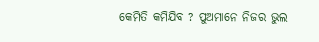କେମିତି କମିଯିବ ? ପୁଅମାନେ ନିଜର ଭୁଲ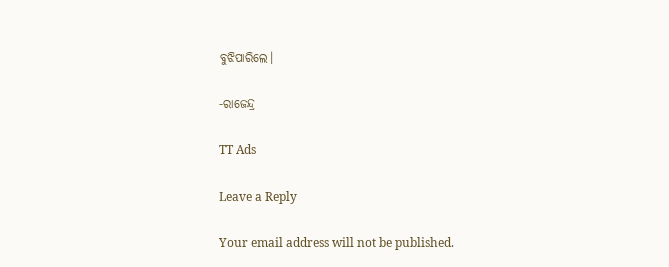ବୁଝିପାରିଲେ।

-ରାଜେନ୍ଦ୍ର

TT Ads

Leave a Reply

Your email address will not be published.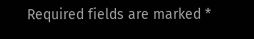Required fields are marked *